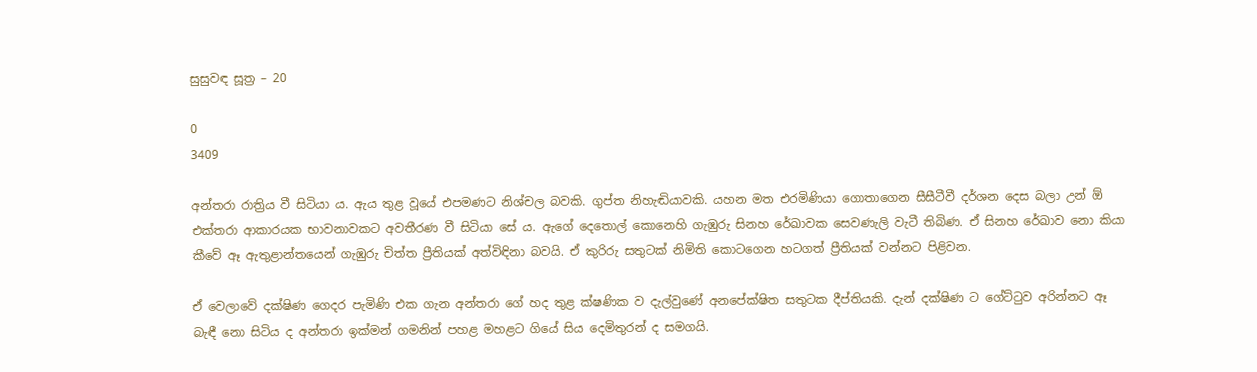සුසුවඳ සූත්‍ර – 20

0
3409

අන්තරා රාත්‍රිය වී සිටියා ය. ඇය තුළ වූයේ එපමණට නිශ්චල බවකි. ගුප්ත නිහැඬියාවකි. යහන මත එරමිණියා ගොතාගෙන සීසීටීවී දර්ශන දෙස බලා උන් ඕ එක්තරා ආකාරයක භාවනාවකට අවතීරණ වී සිටියා සේ ය. ඇගේ දෙතොල් කොනෙහි ගැඹුරු සිනහ රේඛාවක සෙවණැලි වැටී තිබිණ. ඒ සිනහ රේඛාව නො කියා කීවේ ඈ ඇතුළාන්තයෙන් ගැඹුරු චිත්ත ප්‍රීතියක් අත්විඳිනා බවයි. ඒ කුරිරු සතුටක් නිමිති කොටගෙන හටගත් ප්‍රීතියක් වන්නට පිළිවන.

ඒ වෙලාවේ දක්ෂිණ ගෙදර පැමිණි එක ගැන අන්තරා ගේ හද තුළ ක්ෂණික ව දැල්වුණේ අනපේක්ෂිත සතුටක දීප්තියකි. දැන් දක්ෂිණ ට ගේට්ටුව අරින්නට ඈ බැඳී නො සිටිය ද අන්තරා ඉක්මන් ගමනින් පහළ මහළට ගියේ සිය දෙමිතුරන් ද සමගයි.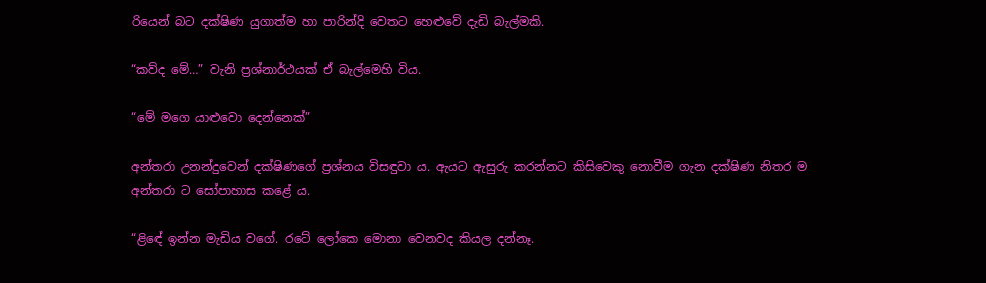රියෙන් බට දක්ෂිණ යුගාත්ම හා පාරින්දි වෙතට හෙළුවේ දැඩි බැල්මකි.

“කව්ද මේ…” වැනි ප්‍රශ්නාර්ථයක් ඒ බැල්මෙහි විය.

“මේ මගෙ යාළුවො දෙන්නෙක්”

අන්තරා උනන්දුවෙන් දක්ෂිණගේ ප්‍රශ්නය විසඳුවා ය. ඇයට ඇසුරු කරන්නට කිසිවෙකු නොවීම ගැන දක්ෂිණ නිතර ම අන්තරා ට සෝපාහාස කළේ ය.

“ළිඳේ ඉන්න මැඩිය වගේ. රටේ ලෝකෙ මොනා වෙනවද කියල දන්නෑ.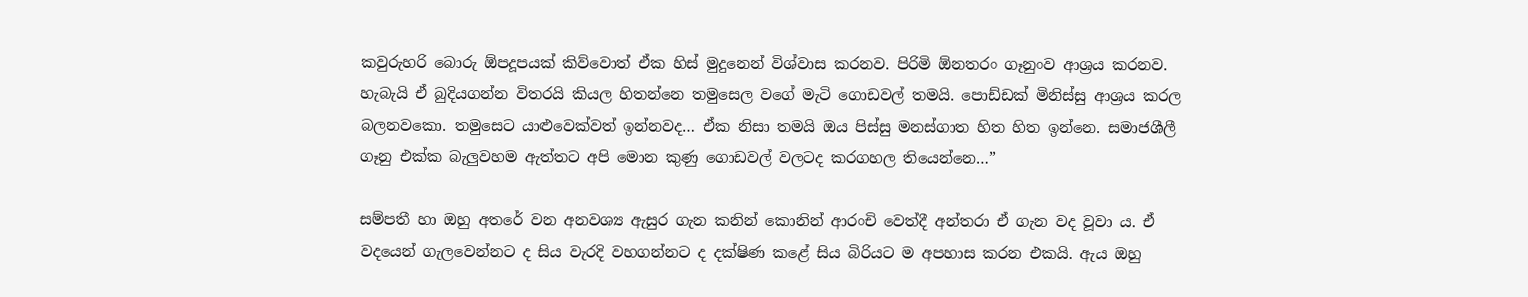කවුරුහරි බොරු ඕපදූපයක් කිව්වොත් ඒක හිස් මුදුනෙන් විශ්වාස කරනව. පිරිමි ඕනතරං ගෑනුංව ආශ්‍රය කරනව. හැබැයි ඒ බුදියගන්න විතරයි කියල හිතන්නෙ තමුසෙල වගේ මැටි ගොඩවල් තමයි. පොඩ්ඩක් මිනිස්සු ආශ්‍රය කරල බලනවකො. තමුසෙට යාළුවෙක්වත් ඉන්නවද… ඒක නිසා තමයි ඔය පිස්සු මනස්ගාත හිත හිත ඉන්නෙ. සමාජශීලී ගෑනු එක්ක බැලුවහම ඇත්තට අපි මොන කුණු ගොඩවල් වලටද කරගහල තියෙන්නෙ…”

සම්පතී හා ඔහු අතරේ වන අනවශ්‍ය ඇසුර ගැන කනින් කොනින් ආරංචි වෙත්දී අන්තරා ඒ ගැන වද වූවා ය. ඒ වදයෙන් ගැලවෙන්නට ද සිය වැරදි වහගන්නට ද දක්ෂිණ කළේ සිය බිරියට ම අපහාස කරන එකයි. ඇය ඔහු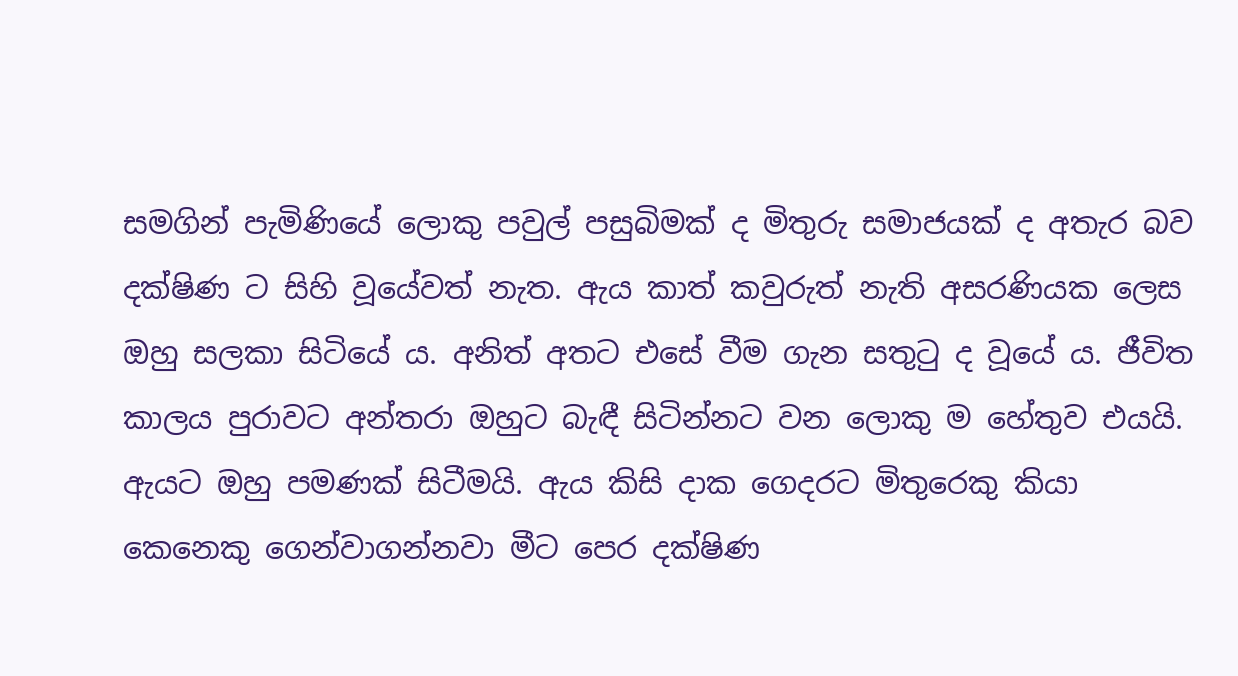සමගින් පැමිණියේ ලොකු පවුල් පසුබිමක් ද මිතුරු සමාජයක් ද අතැර බව දක්ෂිණ ට සිහි වූයේවත් නැත. ඇය කාත් කවුරුත් නැති අසරණියක ලෙස ඔහු සලකා සිටියේ ය. අනිත් අතට එසේ වීම ගැන සතුටු ද වූයේ ය. ජීවිත කාලය පුරාවට අන්තරා ඔහුට බැඳී සිටින්නට වන ලොකු ම හේතුව එයයි. ඇයට ඔහු පමණක් සිටීමයි. ඇය කිසි දාක ගෙදරට මිතුරෙකු කියා කෙනෙකු ගෙන්වාගන්නවා මීට පෙර දක්ෂිණ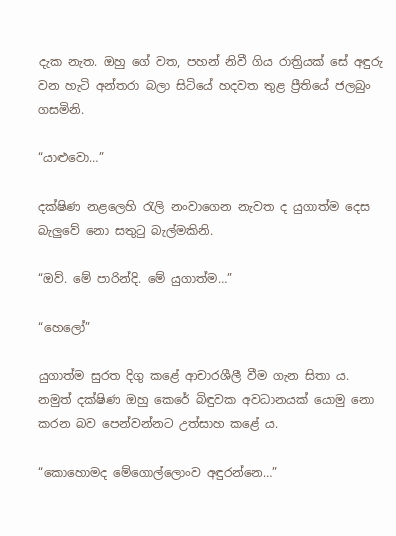දැක නැත. ඔහු ගේ වත, පහන් නිවී ගිය රාත්‍රියක් සේ අඳුරු වන හැටි අන්තරා බලා සිටියේ හදවත තුළ ප්‍රීතියේ ජලබුං ගසමිනි.

“යාළුවො…”

දක්ෂිණ නළලෙහි රැලි නංවාගෙන නැවත ද යුගාත්ම දෙස බැලුවේ නො සතුටු බැල්මකිනි.

“ඔව්. මේ පාරින්දි. මේ යුගාත්ම…”

“හෙලෝ”

යුගාත්ම සුරත දිගු කළේ ආචාරශීලී වීම ගැන සිතා ය. නමුත් දක්ෂිණ ඔහු කෙරේ බිඳුවක අවධානයක් යොමු නො කරන බව පෙන්වන්නට උත්සාහ කළේ ය.

“කොහොමද මේගොල්ලොංව අඳුරන්නෙ…”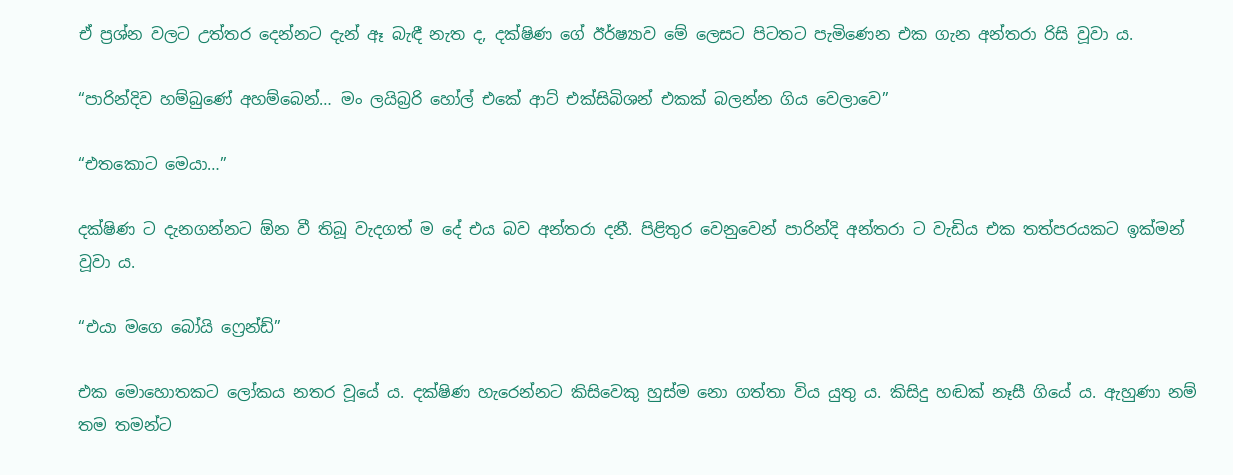ඒ ප්‍රශ්න වලට උත්තර දෙන්නට දැන් ඈ බැඳී නැත ද, දක්ෂිණ ගේ ඊර්ෂ්‍යාව මේ ලෙසට පිටතට පැමිණෙන එක ගැන අන්තරා රිසි වූවා ය.

“පාරින්දිව හම්බුණේ අහම්බෙන්… මං ලයිබ්‍රරි හෝල් එකේ ආට් එක්සිබිශන් එකක් බලන්න ගිය වෙලාවෙ”

“එතකොට මෙයා…”

දක්ෂිණ ට දැනගන්නට ඕන වී තිබූ වැදගත් ම දේ එය බව අන්තරා දනී. පිළිතුර වෙනුවෙන් පාරින්දි අන්තරා ට වැඩිය එක තත්පරයකට ඉක්මන් වූවා ය.

“එයා මගෙ බෝයි ෆ්‍රෙන්ඩ්”

එක මොහොතකට ලෝකය නතර වූයේ ය. දක්ෂිණ හැරෙන්නට කිසිවෙකු හුස්ම නො ගත්තා විය යුතු ය. කිසිදු හඬක් නෑසී ගියේ ය. ඇහුණා නම් තම තමන්ට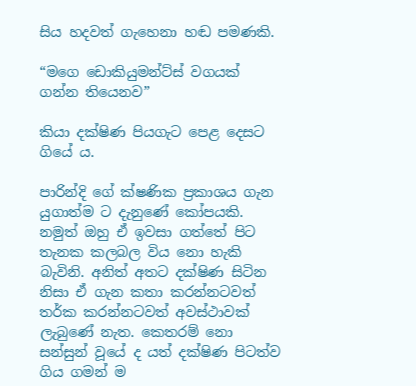සිය හදවත් ගැහෙනා හඬ පමණකි.

“මගෙ ඩොකියුමන්ට්ස් වගයක් ගන්න තියෙනව”

කියා දක්ෂිණ පියගැට පෙළ දෙසට ගියේ ය.

පාරින්දි ගේ ක්ෂණික ප්‍රකාශය ගැන යුගාත්ම ට දැනුණේ කෝපයකි. නමුත් ඔහු ඒ ඉවසා ගත්තේ පිට තැනක කලබල විය නො හැකි බැවිනි. අනිත් අතට දක්ෂිණ සිටින නිසා ඒ ගැන කතා කරන්නටවත් තර්ක කරන්නටවත් අවස්ථාවක් ලැබුණේ නැත. කෙතරම් නො සන්සුන් වූයේ ද යත් දක්ෂිණ පිටත්ව ගිය ගමන් ම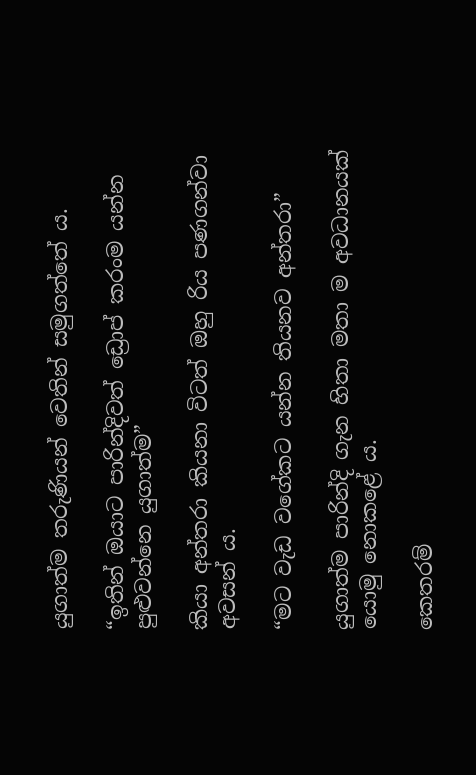යුගාත්ම තරුණියන් වෙතින් සමුගත්තේ ය.

“ඉතින් ඔයාට පාරින්දිවත් ඩ්‍රොප් කරංම යන්න පුළුවන්නෙ යුගාත්ම”

කියා අන්තරා කියනා විටත් ඔහු රිය පණගන්වා අවසන් ය.

“මට වැඩ වගේකට යන්න තියනව අන්තරා”

යුගාත්ම පාරින්දි ගැන හිතා මතා ම අවධානයක් යොමු නොකළේ ය.

කෙතරම්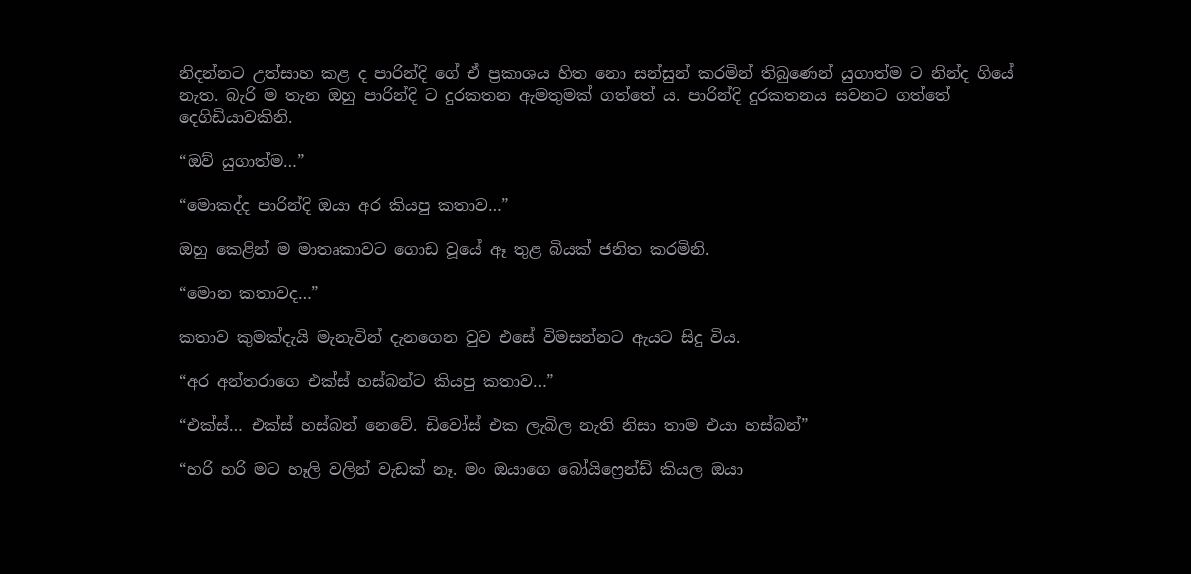නිදන්නට උත්සාහ කළ ද පාරින්දි ගේ ඒ ප්‍රකාශය හිත නො සන්සුන් කරමින් තිබුණෙන් යුගාත්ම ට නින්ද ගියේ නැත. බැරි ම තැන ඔහු පාරින්දි ට දුරකතන ඇමතුමක් ගත්තේ ය. පාරින්දි දුරකතනය සවනට ගත්තේ දෙගිඩියාවකිනි.

“ඔව් යුගාත්ම…”

“මොකද්ද පාරින්දි ඔයා අර කියපු කතාව…”

ඔහු කෙළින් ම මාතෘකාවට ගොඩ වූයේ ඈ තුළ බියක් ජනිත කරමිනි.

“මොන කතාවද…”

කතාව කුමක්දැයි මැනැවින් දැනගෙන වුව එසේ විමසන්නට ඇයට සිදු විය.

“අර අන්තරාගෙ එක්ස් හස්බන්ට කියපු කතාව…”

“එක්ස්… එක්ස් හස්බන් නෙවේ. ඩිවෝස් එක ලැබිල නැති නිසා තාම එයා හස්බන්”

“හරි හරි මට හෑලි වලින් වැඩක් නෑ. මං ඔයාගෙ බෝයිෆ්‍රෙන්ඩ් කියල ඔයා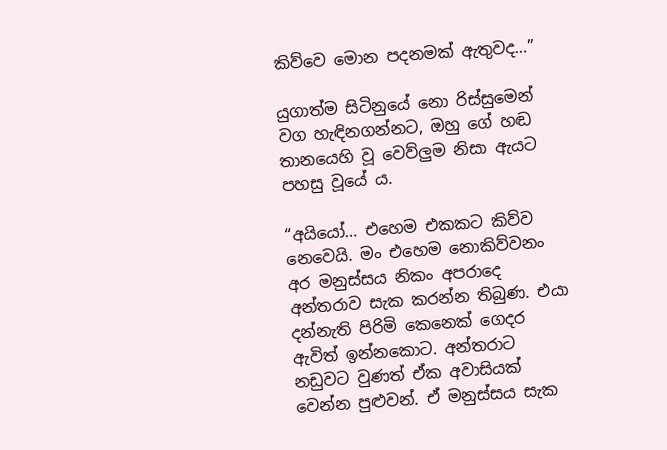කිව්වෙ මොන පදනමක් ඇතුවද…”

යුගාත්ම සිටිනුයේ නො රිස්සුමෙන් වග හැඳිනගන්නට, ඔහු ගේ හඬ තානයෙහි වූ වෙව්ලුම නිසා ඇයට පහසු වූයේ ය.

“අයියෝ… එහෙම එකකට කිව්ව නෙවෙයි. මං එහෙම නොකිව්වනං අර මනුස්සය නිකං අපරාදෙ අන්තරාව සැක කරන්න තිබුණ. එයා දන්නැති පිරිමි කෙනෙක් ගෙදර ඇවිත් ඉන්නකොට. අන්තරාට නඩුවට වුණත් ඒක අවාසියක් වෙන්න පුළුවන්. ඒ මනුස්සය සැක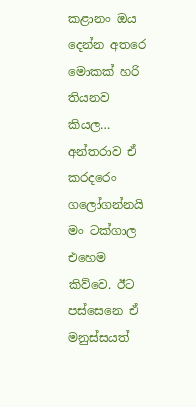කළානං ඔය දෙන්න අතරෙ මොකක් හරි තියනව කියල… අන්තරාව ඒ කරදරෙං ගලෝගන්නයි මං ටක්ගාල එහෙම කිව්වෙ. ඊට පස්සෙනෙ ඒ මනුස්සයත්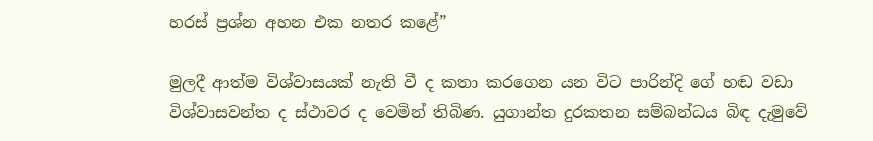හරස් ප්‍රශ්න අහන එක නතර කළේ”

මුලදී ආත්ම විශ්වාසයක් නැති වී ද කතා කරගෙන යන විට පාරින්දි ගේ හඬ වඩා විශ්වාසවන්ත ද ස්ථාවර ද වෙමින් තිබිණ. යුගාන්ත දුරකතන සම්බන්ධය බිඳ දැමුවේ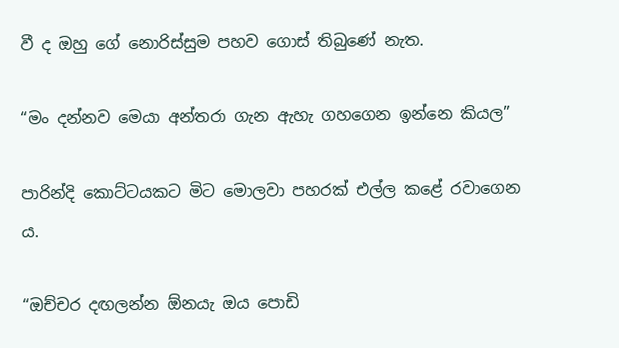වී ද ඔහු ගේ නොරිස්සුම පහව ගොස් තිබුණේ නැත.

“මං දන්නව මෙයා අන්තරා ගැන ඇහැ ගහගෙන ඉන්නෙ කියල”

පාරින්දි කොට්ටයකට මිට මොලවා පහරක් එල්ල කළේ රවාගෙන ය.

“ඔච්චර දඟලන්න ඕනයැ ඔය පොඩි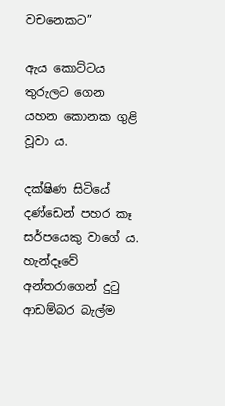වචනෙකට”

ඇය කොට්ටය තුරුලට ගෙන යහන කොනක ගුළි වූවා ය.

දක්ෂිණ සිටියේ දණ්ඩෙන් පහර කෑ සර්පයෙකු වාගේ ය. හැන්දෑවේ අන්තරාගෙන් දුටු ආඩම්බර බැල්ම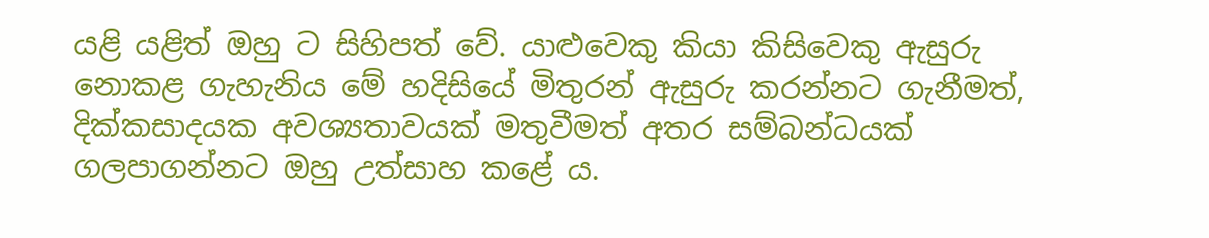යළි යළිත් ඔහු ට සිහිපත් වේ. යාළුවෙකු කියා කිසිවෙකු ඇසුරු නොකළ ගැහැනිය මේ හදිසියේ මිතුරන් ඇසුරු කරන්නට ගැනීමත්, දික්කසාදයක අවශ්‍යතාවයක් මතුවීමත් අතර සම්බන්ධයක් ගලපාගන්නට ඔහු උත්සාහ කළේ ය.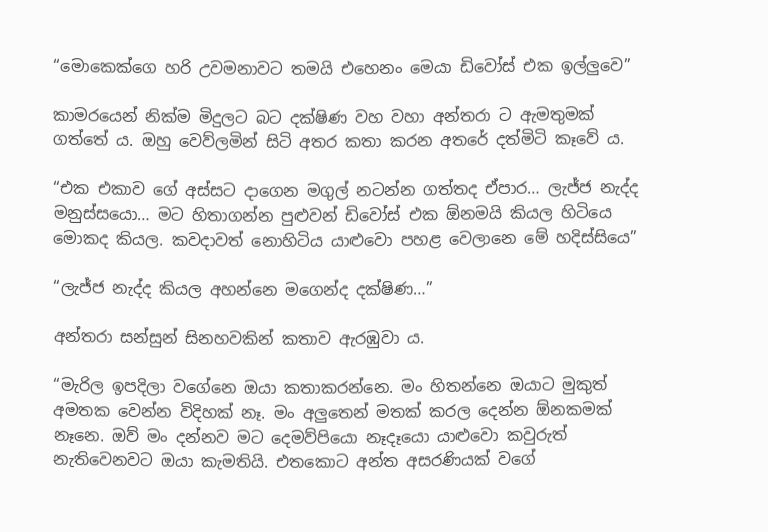“මොකෙක්ගෙ හරි උවමනාවට තමයි එහෙනං මෙයා ඩිවෝස් එක ඉල්ලුවෙ”

කාමරයෙන් නික්ම මිදුලට බට දක්ෂිණ වහ වහා අන්තරා ට ඇමතුමක් ගත්තේ ය. ඔහු වෙව්ලමින් සිටි අතර කතා කරන අතරේ දත්මිටි කෑවේ ය.

“එක එකාව ගේ අස්සට දාගෙන මගුල් නටන්න ගත්තද ඒපාර… ලැජ්ජ නැද්ද මනුස්සයො… මට හිතාගන්න පුළුවන් ඩිවෝස් එක ඕනමයි කියල හිටියෙ මොකද කියල. කවදාවත් නොහිටිය යාළුවො පහළ වෙලානෙ මේ හදිස්සියෙ”

“ලැජ්ජ නැද්ද කියල අහන්නෙ මගෙන්ද දක්ෂිණ…”

අන්තරා සන්සුන් සිනහවකින් කතාව ඇරඹුවා ය.

“මැරිල ඉපදිලා වගේනෙ ඔයා කතාකරන්නෙ. මං හිතන්නෙ ඔයාට මුකුත් අමතක වෙන්න විදිහක් නෑ. මං අලුතෙන් මතක් කරල දෙන්න ඕනකමක් නෑනෙ. ඔව් මං දන්නව මට දෙමව්පියො නෑදෑයො යාළුවො කවුරුත් නැතිවෙනවට ඔයා කැමතියි. එතකොට අන්ත අසරණියක් වගේ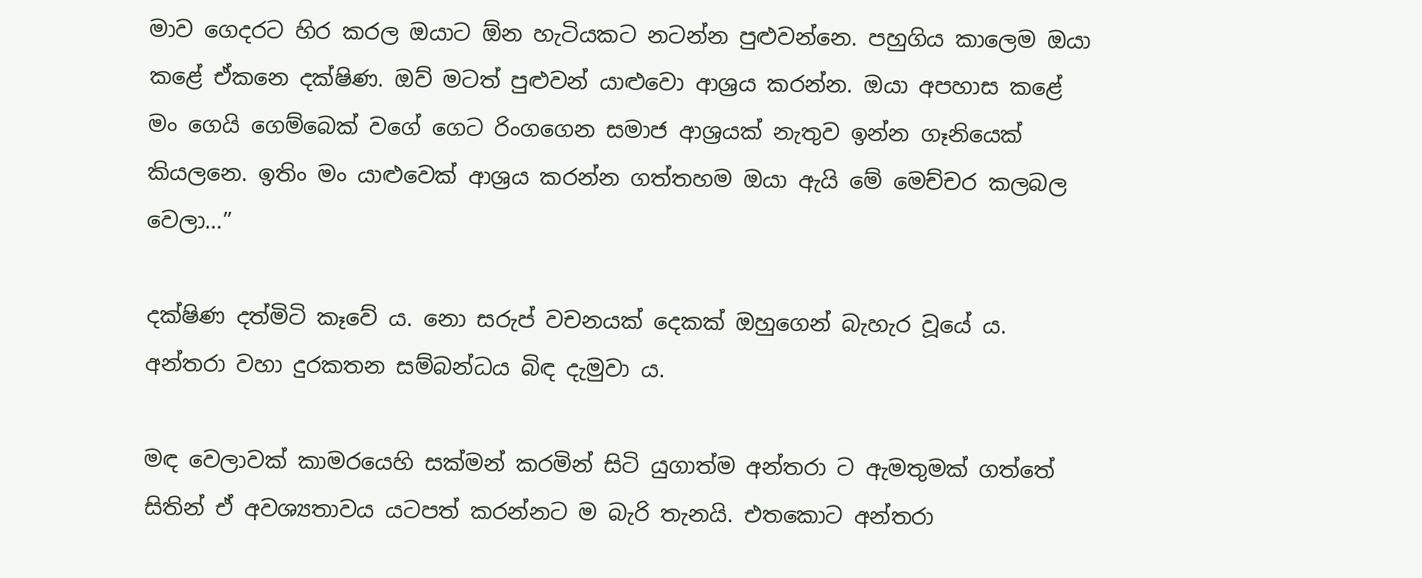මාව ගෙදරට හිර කරල ඔයාට ඕන හැටියකට නටන්න පුළුවන්නෙ. පහුගිය කාලෙම ඔයා කළේ ඒකනෙ දක්ෂිණ. ඔව් මටත් පුළුවන් යාළුවො ආශ්‍රය කරන්න. ඔයා අපහාස කළේ මං ගෙයි ගෙම්බෙක් වගේ ගෙට රිංගගෙන සමාජ ආශ්‍රයක් නැතුව ඉන්න ගෑනියෙක් කියලනෙ. ඉතිං මං යාළුවෙක් ආශ්‍රය කරන්න ගත්තහම ඔයා ඇයි මේ මෙච්චර කලබල වෙලා…”

දක්ෂිණ දත්මිටි කෑවේ ය. නො සරුප් වචනයක් දෙකක් ඔහුගෙන් බැහැර වූයේ ය. අන්තරා වහා දුරකතන සම්බන්ධය බිඳ දැමුවා ය.

මඳ වෙලාවක් කාමරයෙහි සක්මන් කරමින් සිටි යුගාත්ම අන්තරා ට ඇමතුමක් ගත්තේ සිතින් ඒ අවශ්‍යතාවය යටපත් කරන්නට ම බැරි තැනයි. එතකොට අන්තරා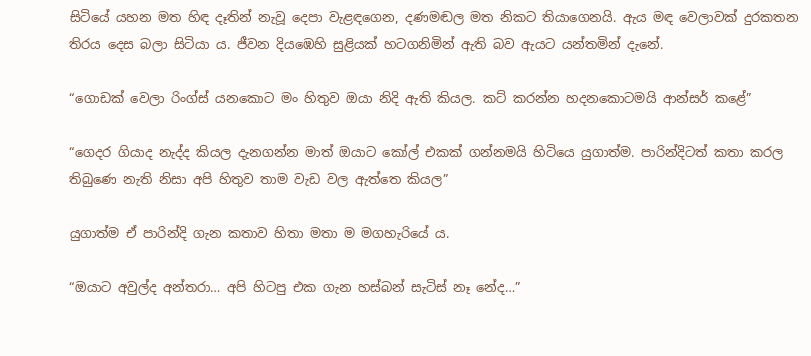සිටියේ යහන මත හිඳ දෑතින් නැවූ දෙපා වැළඳගෙන, දණමඬල මත නිකට තියාගෙනයි. ඇය මඳ වෙලාවක් දුරකතන තිරය දෙස බලා සිටියා ය. ජීවන දියඹෙහි සුළියක් හටගනිමින් ඇති බව ඇයට යන්තමින් දැනේ.

“ගොඩක් වෙලා රිංග්ස් යනකොට මං හිතුව ඔයා නිදි ඇති කියල. කට් කරන්න හදනකොටමයි ආන්සර් කළේ”

“ගෙදර ගියාද නැද්ද කියල දැනගන්න මාත් ඔයාට කෝල් එකක් ගන්නමයි හිටියෙ යුගාත්ම. පාරින්දිටත් කතා කරල තිබුණෙ නැති නිසා අපි හිතුව තාම වැඩ වල ඇත්තෙ කියල”

යුගාත්ම ඒ පාරින්දි ගැන කතාව හිතා මතා ම මගහැරියේ ය.

“ඔයාට අවුල්ද අන්තරා… අපි හිටපු එක ගැන හස්බන් සැටිස් නෑ නේද…”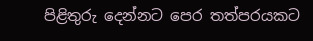පිළිතුරු දෙන්නට පෙර තත්පරයකට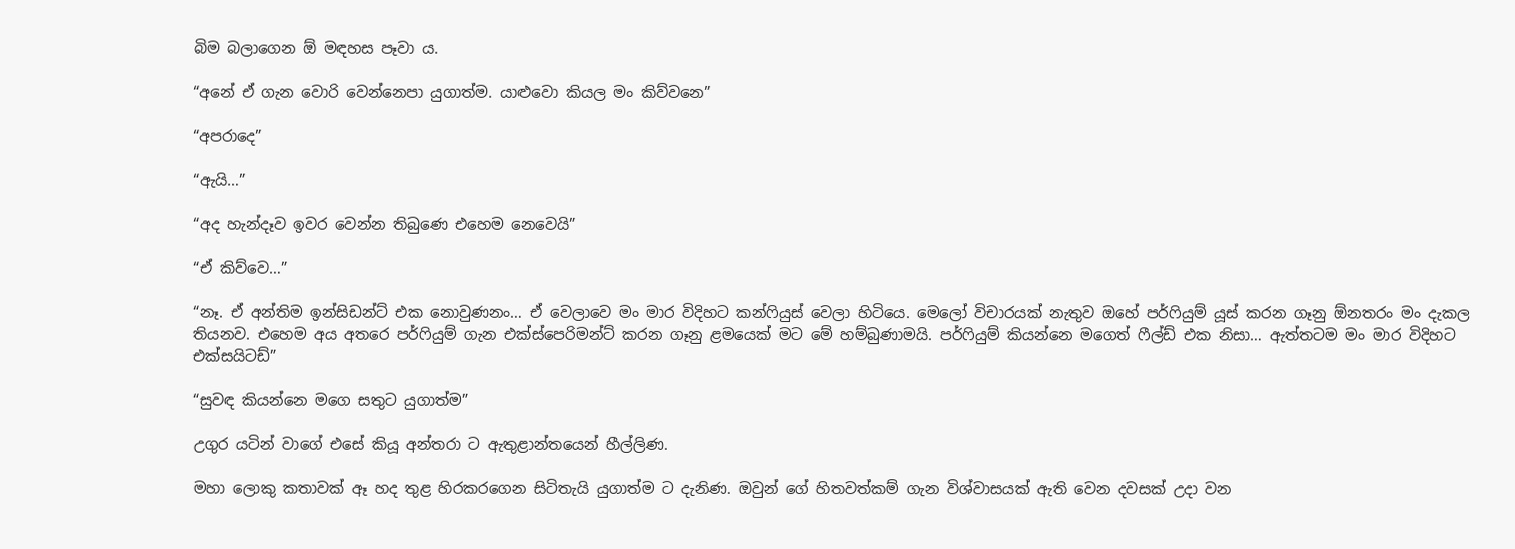බිම බලාගෙන ඕ මඳහස පෑවා ය.

“අනේ ඒ ගැන වොරි වෙන්නෙපා යුගාත්ම. යාළුවො කියල මං කිව්වනෙ”

“අපරාදෙ”

“ඇයි…”

“අද හැන්දෑව ඉවර වෙන්න තිබුණෙ එහෙම නෙවෙයි”

“ඒ කිව්වෙ…”

“නෑ. ඒ අන්තිම ඉන්සිඩන්ට් එක නොවුණනං… ඒ වෙලාවෙ මං මාර විදිහට කන්ෆියුස් වෙලා හිටියෙ. මෙලෝ විචාරයක් නැතුව ඔහේ පර්ෆියුම් යූස් කරන ගෑනු ඕනතරං මං දැකල තියනව. එහෙම අය අතරෙ පර්ෆියුම් ගැන එක්ස්පෙරිමන්ට් කරන ගෑනු ළමයෙක් මට මේ හම්බුණාමයි. පර්ෆියුම් කියන්නෙ මගෙත් ෆීල්ඩ් එක නිසා… ඇත්තටම මං මාර විදිහට එක්සයිටඩ්”

“සුවඳ කියන්නෙ මගෙ සතුට යුගාත්ම”

උගුර යටින් වාගේ එසේ කියූ අන්තරා ට ඇතුළාන්තයෙන් හීල්ලිණ.

මහා ලොකු කතාවක් ඈ හද තුළ හිරකරගෙන සිටිතැයි යුගාත්ම ට දැනිණ. ඔවුන් ගේ හිතවත්කම් ගැන විශ්වාසයක් ඇති වෙන දවසක් උදා වන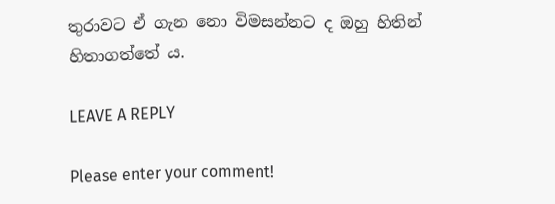තුරාවට ඒ ගැන නො විමසන්නට ද ඔහු හිතින් හිතාගත්තේ ය.

LEAVE A REPLY

Please enter your comment!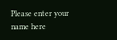Please enter your name here